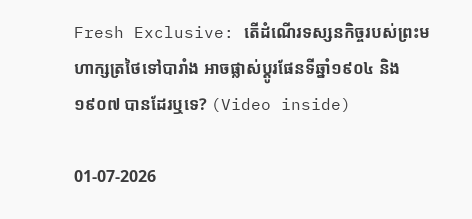Fresh Exclusive: តើដំណើរទស្សនកិច្ចរបស់ព្រះមហាក្សត្រថៃទៅបារាំង អាចផ្លាស់ប្តូរផែនទីឆ្នាំ១៩០៤ និង១៩០៧ បានដែរឬទេ? (Video inside)

01-07-2026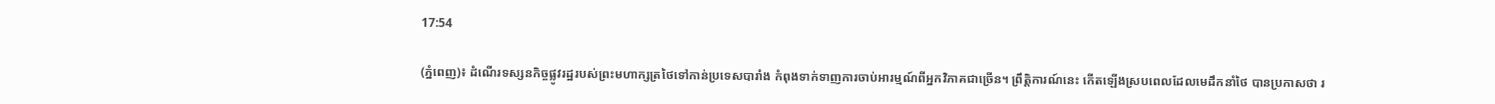17:54

(ភ្នំពេញ)៖ ដំណើរទស្សនកិច្ចផ្លូវរដ្ឋរបស់ព្រះមហាក្សត្រថៃទៅកាន់ប្រទេសបារាំង កំពុងទាក់ទាញការចាប់អារម្មណ៍ពីអ្នកវិភាគជាច្រើន។ ព្រឹត្តិការណ៍នេះ កើតឡើងស្របពេលដែលមេដឹកនាំថៃ បានប្រកាសថា រ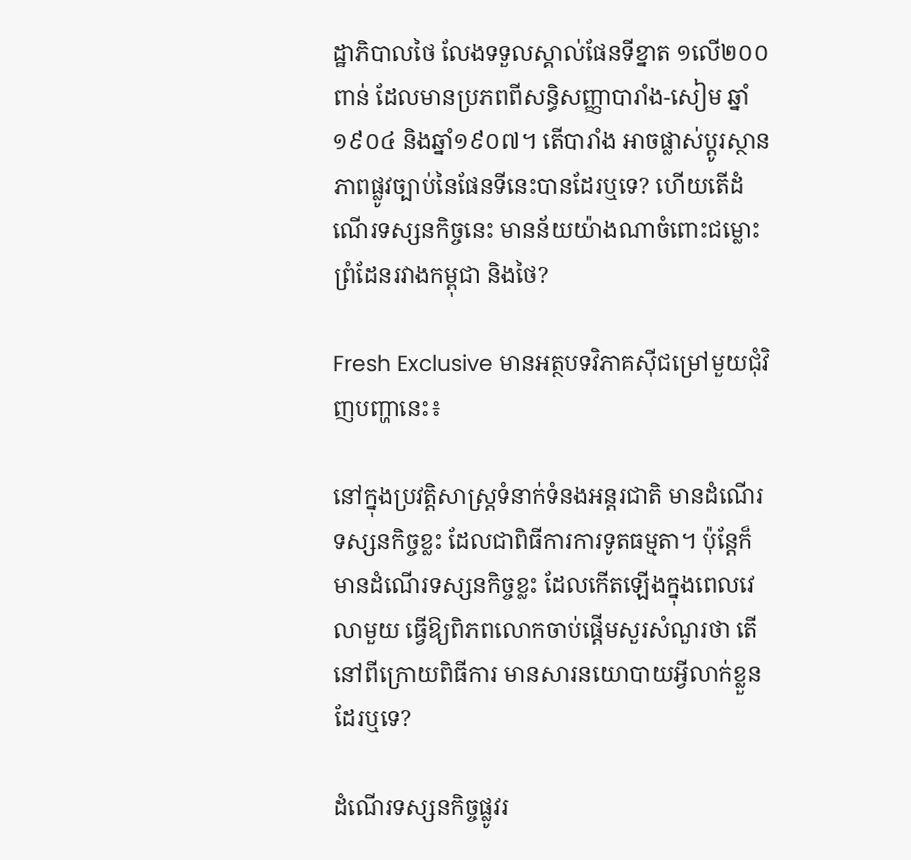ដ្ឋាភិបាលថៃ លែងទទួលស្គាល់ផែនទីខ្នាត ១លើ២០០ពាន់ ដែលមានប្រភពពីសន្ធិសញ្ញាបារាំង-សៀម ឆ្នាំ១៩០៤ និងឆ្នាំ១៩០៧។ តើបារាំង អាចផ្លាស់ប្តូរស្ថានភាពផ្លូវច្បាប់នៃផែនទីនេះបានដែរឬទេ? ហើយតើដំណើរទស្សនកិច្ចនេះ មានន័យយ៉ាងណាចំពោះជម្លោះព្រំដែនរវាងកម្ពុជា និងថៃ?

Fresh Exclusive មានអត្ថបទវិភាគស៊ីជម្រៅមួយជុំវិញបញ្ហានេះ៖

នៅក្នុងប្រវត្តិសាស្ត្រទំនាក់ទំនងអន្តរជាតិ មានដំណើរទស្សនកិច្ចខ្លះ ដែលជាពិធីការការទូតធម្មតា។ ប៉ុន្តែក៏មានដំណើរទស្សនកិច្ចខ្លះ ដែលកើតឡើងក្នុងពេលវេលាមួយ ធ្វើឱ្យពិភពលោកចាប់ផ្តើមសួរសំណួរថា តើនៅពីក្រោយពិធីការ មានសារនយោបាយអ្វីលាក់ខ្លួនដែរឬទេ?

ដំណើរទស្សនកិច្ចផ្លូវរ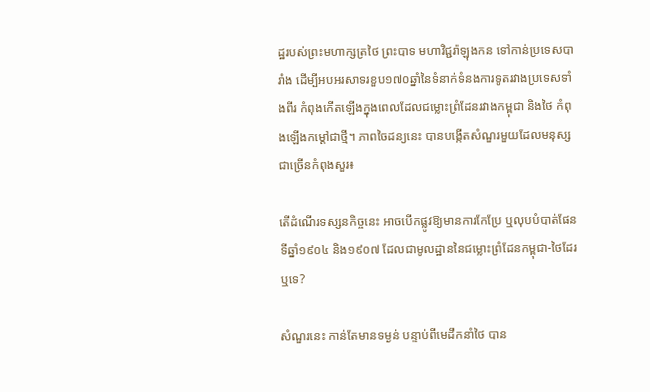ដ្ឋរបស់ព្រះមហាក្សត្រថៃ ព្រះបាទ មហាវិជ្ជរ៉ាឡុងកន ទៅកាន់ប្រទេសបារាំង ដើម្បីអបអរសាទរខួប១៧០ឆ្នាំនៃទំនាក់ទំនងការទូតរវាងប្រទេសទាំងពីរ កំពុងកើតឡើងក្នុងពេលដែលជម្លោះព្រំដែនរវាងកម្ពុជា និងថៃ កំពុងឡើងកម្តៅជាថ្មី។ ភាពចៃដន្យនេះ បានបង្កើតសំណួរមួយដែលមនុស្សជាច្រើនកំពុងសួរ៖

តើដំណើរទស្សនកិច្ចនេះ អាចបើកផ្លូវឱ្យមានការកែប្រែ ឬលុបបំបាត់ផែនទីឆ្នាំ១៩០៤ និង១៩០៧ ដែលជាមូលដ្ឋាននៃជម្លោះព្រំដែនកម្ពុជា-ថៃដែរឬទេ?

សំណួរនេះ កាន់តែមានទម្ងន់ បន្ទាប់ពីមេដឹកនាំថៃ បាន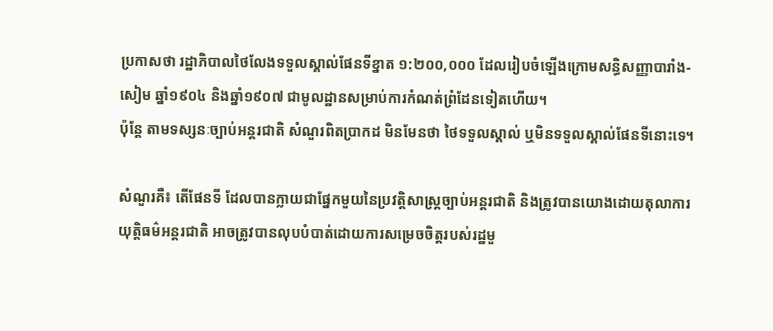ប្រកាសថា រដ្ឋាភិបាលថៃលែងទទួលស្គាល់ផែនទីខ្នាត ១:២០០,០០០ ដែលរៀបចំឡើងក្រោមសន្ធិសញ្ញាបារាំង-សៀម ឆ្នាំ១៩០៤ និងឆ្នាំ១៩០៧ ជាមូលដ្ឋានសម្រាប់ការកំណត់ព្រំដែនទៀតហើយ។
ប៉ុន្តែ តាមទស្សនៈច្បាប់អន្តរជាតិ សំណួរពិតប្រាកដ មិនមែនថា ថៃទទួលស្គាល់ ឬមិនទទួលស្គាល់ផែនទីនោះទេ។

សំណួរគឺ៖ តើផែនទី ដែលបានក្លាយជាផ្នែកមួយនៃប្រវត្តិសាស្ត្រច្បាប់អន្តរជាតិ និងត្រូវបានយោងដោយតុលាការយុត្តិធម៌អន្តរជាតិ អាចត្រូវបានលុបបំបាត់ដោយការសម្រេចចិត្តរបស់រដ្ឋមួ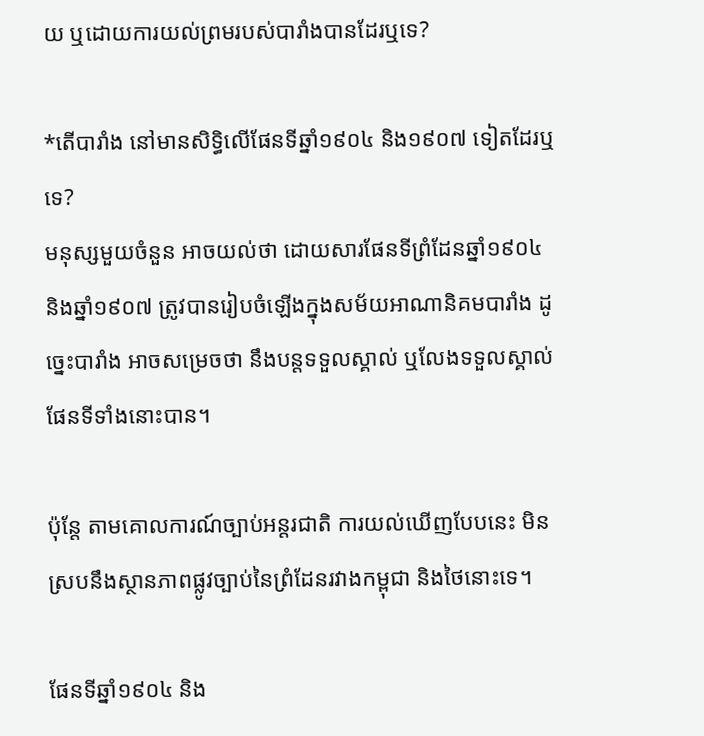យ ឬដោយការយល់ព្រមរបស់បារាំងបានដែរឬទេ?

*តើបារាំង នៅមានសិទ្ធិលើផែនទីឆ្នាំ១៩០៤ និង១៩០៧ ទៀតដែរឬទេ?
មនុស្សមួយចំនួន អាចយល់ថា ដោយសារផែនទីព្រំដែនឆ្នាំ១៩០៤ និងឆ្នាំ១៩០៧ ត្រូវបានរៀបចំឡើងក្នុងសម័យអាណានិគមបារាំង ដូច្នេះបារាំង អាចសម្រេចថា នឹងបន្តទទួលស្គាល់ ឬលែងទទួលស្គាល់ផែនទីទាំងនោះបាន។

ប៉ុន្តែ តាមគោលការណ៍ច្បាប់អន្តរជាតិ ការយល់ឃើញបែបនេះ មិនស្របនឹងស្ថានភាពផ្លូវច្បាប់នៃព្រំដែនរវាងកម្ពុជា និងថៃនោះទេ។

ផែនទីឆ្នាំ១៩០៤ និង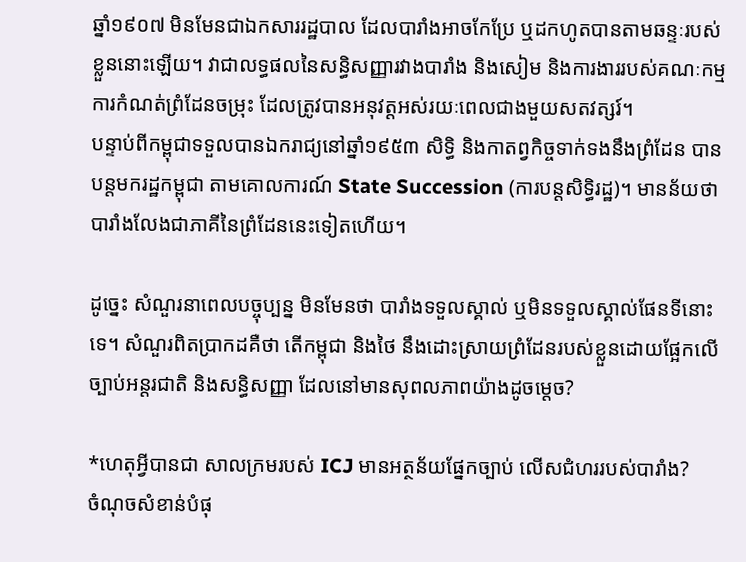ឆ្នាំ១៩០៧ មិនមែនជាឯកសាររដ្ឋបាល ដែលបារាំងអាចកែប្រែ ឬដកហូតបានតាមឆន្ទៈរបស់ខ្លួននោះឡើយ។ វាជាលទ្ធផលនៃសន្ធិសញ្ញារវាងបារាំង និងសៀម និងការងាររបស់គណៈកម្មការកំណត់ព្រំដែនចម្រុះ ដែលត្រូវបានអនុវត្តអស់រយៈពេលជាងមួយសតវត្សរ៍។
បន្ទាប់ពីកម្ពុជាទទួលបានឯករាជ្យនៅឆ្នាំ១៩៥៣ សិទ្ធិ និងកាតព្វកិច្ចទាក់ទងនឹងព្រំដែន បានបន្តមករដ្ឋកម្ពុជា តាមគោលការណ៍ State Succession (ការបន្តសិទ្ធិរដ្ឋ)។ មានន័យថា បារាំងលែងជាភាគីនៃព្រំដែននេះទៀតហើយ។

ដូច្នេះ សំណួរនាពេលបច្ចុប្បន្ន មិនមែនថា បារាំងទទួលស្គាល់ ឬមិនទទួលស្គាល់ផែនទីនោះទេ។ សំណួរពិតប្រាកដគឺថា តើកម្ពុជា និងថៃ នឹងដោះស្រាយព្រំដែនរបស់ខ្លួនដោយផ្អែកលើច្បាប់អន្តរជាតិ និងសន្ធិសញ្ញា ដែលនៅមានសុពលភាពយ៉ាងដូចម្តេច?

*ហេតុអ្វីបានជា សាលក្រមរបស់ ICJ មានអត្ថន័យផ្នែកច្បាប់ លើសជំហររបស់បារាំង?
ចំណុចសំខាន់បំផុ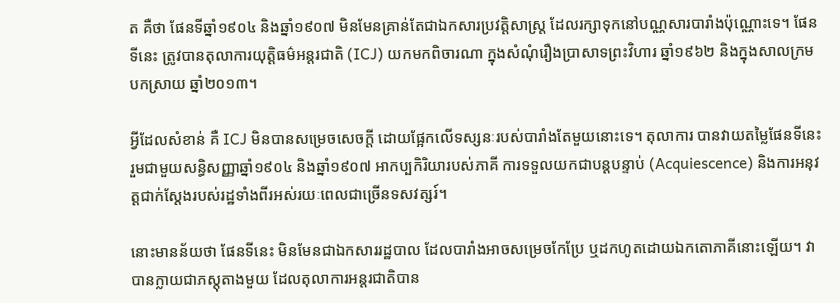ត គឺថា ផែនទីឆ្នាំ១៩០៤ និងឆ្នាំ១៩០៧ មិនមែនគ្រាន់តែជាឯកសារប្រវត្តិសាស្ត្រ ដែលរក្សាទុកនៅបណ្ណសារបារាំងប៉ុណ្ណោះទេ។ ផែនទីនេះ ត្រូវបានតុលាការយុត្តិធម៌អន្តរជាតិ (ICJ) យកមកពិចារណា ក្នុងសំណុំរឿងប្រាសាទព្រះវិហារ ឆ្នាំ១៩៦២ និងក្នុងសាលក្រមបកស្រាយ ឆ្នាំ២០១៣។

អ្វីដែលសំខាន់ គឺ ICJ មិនបានសម្រេចសេចក្តី ដោយផ្អែកលើទស្សនៈរបស់បារាំងតែមួយនោះទេ។ តុលាការ បានវាយតម្លៃផែនទីនេះ រួមជាមួយសន្ធិសញ្ញាឆ្នាំ១៩០៤ និងឆ្នាំ១៩០៧ អាកប្បកិរិយារបស់ភាគី ការទទួលយកជាបន្តបន្ទាប់ (Acquiescence) និងការអនុវត្តជាក់ស្តែងរបស់រដ្ឋទាំងពីរអស់រយៈពេលជាច្រើនទសវត្សរ៍។

នោះមានន័យថា ផែនទីនេះ មិនមែនជាឯកសាររដ្ឋបាល ដែលបារាំងអាចសម្រេចកែប្រែ ឬដកហូតដោយឯកតោភាគីនោះឡើយ។ វាបានក្លាយជាភស្តុតាងមួយ ដែលតុលាការអន្តរជាតិបាន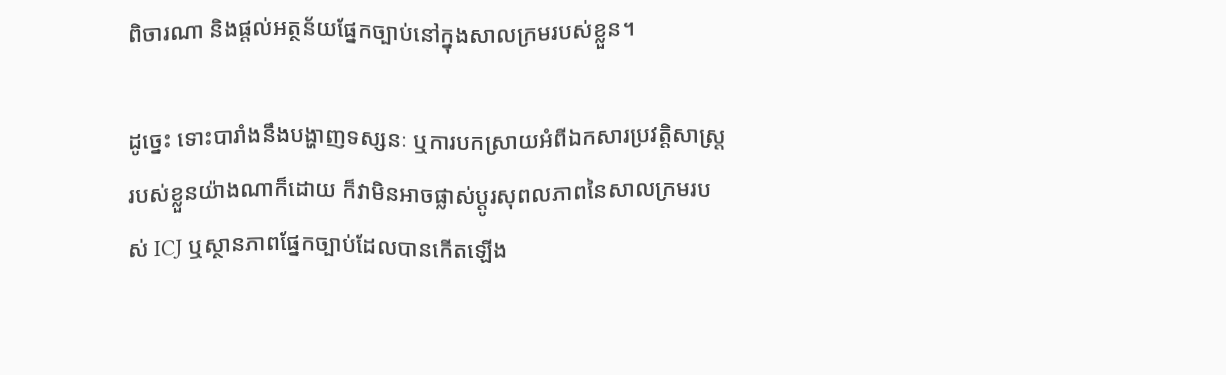ពិចារណា និងផ្តល់អត្ថន័យផ្នែកច្បាប់នៅក្នុងសាលក្រមរបស់ខ្លួន។

ដូច្នេះ ទោះបារាំងនឹងបង្ហាញទស្សនៈ ឬការបកស្រាយអំពីឯកសារប្រវត្តិសាស្ត្ររបស់ខ្លួនយ៉ាងណាក៏ដោយ ក៏វាមិនអាចផ្លាស់ប្តូរសុពលភាពនៃសាលក្រមរបស់ ICJ ឬស្ថានភាពផ្នែកច្បាប់ដែលបានកើតឡើង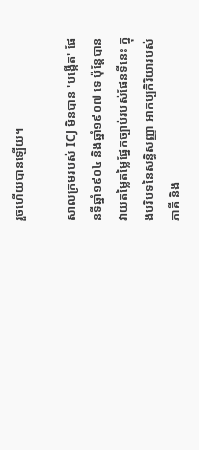រួចហើយបានឡើយ។

សាលក្រមរបស់ ICJ មិនបាន 'បង្កើត' ផែនទីឆ្នាំ១៩០៤ និងឆ្នាំ១៩០៧ ទេ ប៉ុន្តែបានវាយតម្លៃតម្លៃផ្នែកច្បាប់របស់ផែនទីនេះ ក្នុងបរិបទនៃសន្ធិសញ្ញា អាកប្បកិរិយារបស់ភាគី និង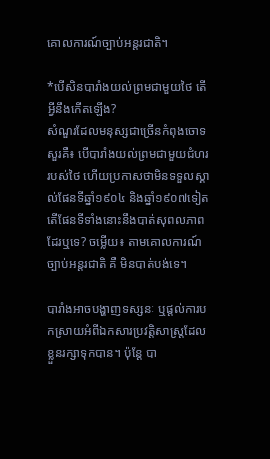គោលការណ៍ច្បាប់អន្តរជាតិ។

*បើសិនបារាំងយល់ព្រមជាមួយថៃ តើអ្វីនឹងកើតឡើង?
សំណួរដែលមនុស្សជាច្រើនកំពុងចោទសួរគឺ៖ បើបារាំងយល់ព្រមជាមួយជំហររបស់ថៃ ហើយប្រកាសថាមិនទទួលស្គាល់ផែនទីឆ្នាំ១៩០៤ និងឆ្នាំ១៩០៧ទៀត តើផែនទីទាំងនោះនឹងបាត់សុពលភាពដែរឬទេ? ចម្លើយ៖ តាមគោលការណ៍ច្បាប់អន្តរជាតិ គឺ មិនបាត់បង់ទេ។

បារាំងអាចបង្ហាញទស្សនៈ ឬផ្តល់ការបកស្រាយអំពីឯកសារប្រវត្តិសាស្ត្រដែលខ្លួនរក្សាទុកបាន។ ប៉ុន្តែ បា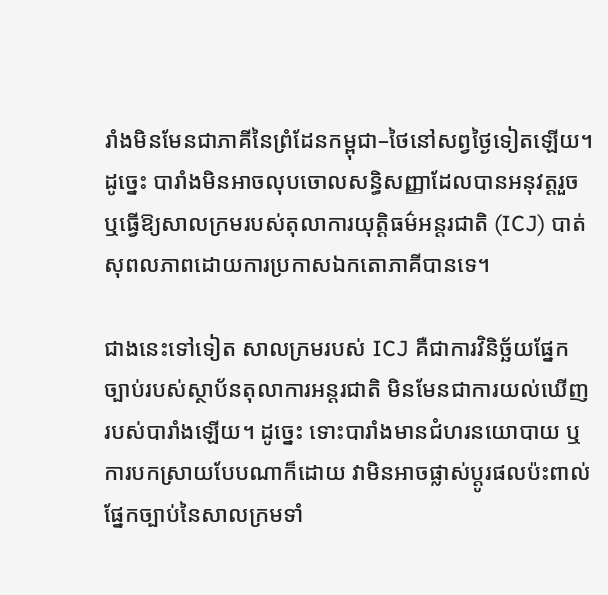រាំងមិនមែនជាភាគីនៃព្រំដែនកម្ពុជា–ថៃនៅសព្វថ្ងៃទៀតឡើយ។ ដូច្នេះ បារាំងមិនអាចលុបចោលសន្ធិសញ្ញាដែលបានអនុវត្តរួច ឬធ្វើឱ្យសាលក្រមរបស់តុលាការយុត្តិធម៌អន្តរជាតិ (ICJ) បាត់សុពលភាពដោយការប្រកាសឯកតោភាគីបានទេ។

ជាងនេះទៅទៀត សាលក្រមរបស់ ICJ គឺជាការវិនិច្ឆ័យផ្នែកច្បាប់របស់ស្ថាប័នតុលាការអន្តរជាតិ មិនមែនជាការយល់ឃើញរបស់បារាំងឡើយ។ ដូច្នេះ ទោះបារាំងមានជំហរនយោបាយ ឬការបកស្រាយបែបណាក៏ដោយ វាមិនអាចផ្លាស់ប្តូរផលប៉ះពាល់ផ្នែកច្បាប់នៃសាលក្រមទាំ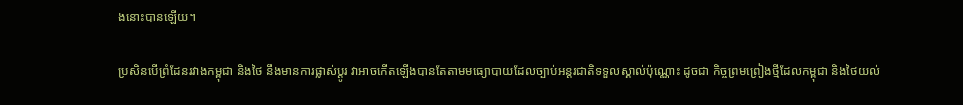ងនោះបានឡើយ។

ប្រសិនបើព្រំដែនរវាងកម្ពុជា និងថៃ នឹងមានការផ្លាស់ប្តូរ វាអាចកើតឡើងបានតែតាមមធ្យោបាយដែលច្បាប់អន្តរជាតិទទួលស្គាល់ប៉ុណ្ណោះ ដូចជា កិច្ចព្រមព្រៀងថ្មីដែលកម្ពុជា និងថៃយល់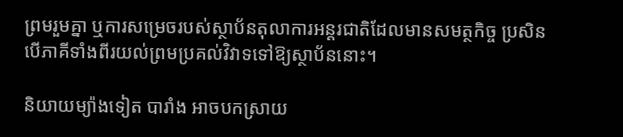ព្រមរួមគ្នា ឬការសម្រេចរបស់ស្ថាប័នតុលាការអន្តរជាតិដែលមានសមត្ថកិច្ច ប្រសិនបើភាគីទាំងពីរយល់ព្រមប្រគល់វិវាទទៅឱ្យស្ថាប័ននោះ។

និយាយម្យ៉ាងទៀត បារាំង អាចបកស្រាយ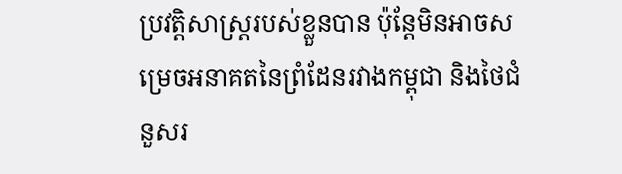ប្រវត្តិសាស្ត្ររបស់ខ្លួនបាន ប៉ុន្តែមិនអាចសម្រេចអនាគតនៃព្រំដែនរវាងកម្ពុជា និងថៃជំនួសរ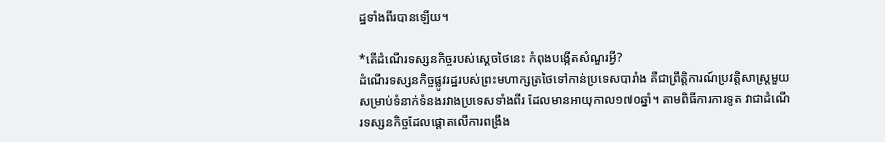ដ្ឋទាំងពីរបានឡើយ។

*តើដំណើរទស្សនកិច្ចរបស់ស្តេចថៃនេះ កំពុងបង្កើតសំណួរអ្វី?
ដំណើរទស្សនកិច្ចផ្លូវរដ្ឋរបស់ព្រះមហាក្សត្រថៃទៅកាន់ប្រទេសបារាំង គឺជាព្រឹត្តិការណ៍ប្រវត្តិសាស្ត្រមួយសម្រាប់ទំនាក់ទំនងរវាងប្រទេសទាំងពីរ ដែលមានអាយុកាល១៧០ឆ្នាំ។ តាមពិធីការការទូត វាជាដំណើរទស្សនកិច្ចដែលផ្តោតលើការពង្រឹង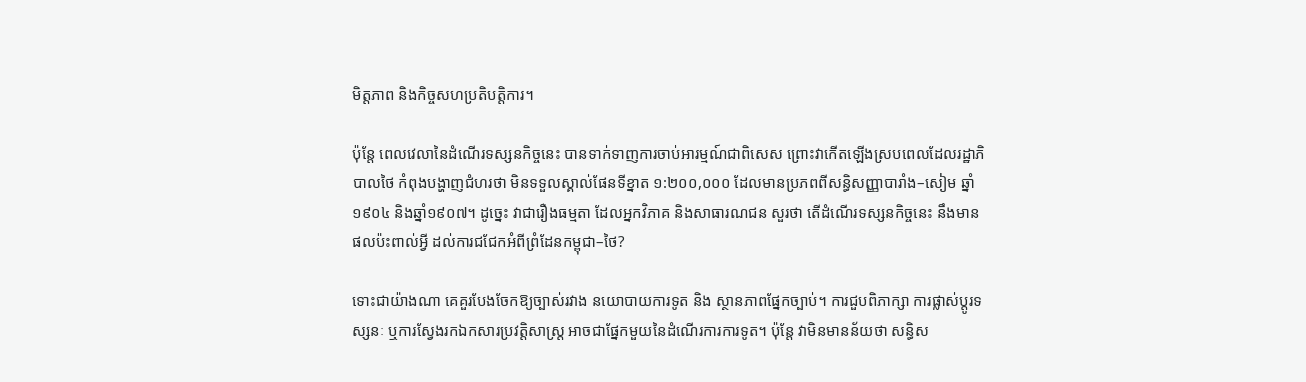មិត្តភាព និងកិច្ចសហប្រតិបត្តិការ។

ប៉ុន្តែ ពេលវេលានៃដំណើរទស្សនកិច្ចនេះ បានទាក់ទាញការចាប់អារម្មណ៍ជាពិសេស ព្រោះវាកើតឡើងស្របពេលដែលរដ្ឋាភិបាលថៃ កំពុងបង្ហាញជំហរថា មិនទទួលស្គាល់ផែនទីខ្នាត ១:២០០,០០០ ដែលមានប្រភពពីសន្ធិសញ្ញាបារាំង–សៀម ឆ្នាំ១៩០៤ និងឆ្នាំ១៩០៧។ ដូច្នេះ វាជារឿងធម្មតា ដែលអ្នកវិភាគ និងសាធារណជន សួរថា តើដំណើរទស្សនកិច្ចនេះ នឹងមានផលប៉ះពាល់អ្វី ដល់ការជជែកអំពីព្រំដែនកម្ពុជា–ថៃ?

ទោះជាយ៉ាងណា គេគួរបែងចែកឱ្យច្បាស់រវាង នយោបាយការទូត និង ស្ថានភាពផ្នែកច្បាប់។ ការជួបពិភាក្សា ការផ្លាស់ប្តូរទស្សនៈ ឬការស្វែងរកឯកសារប្រវត្តិសាស្ត្រ អាចជាផ្នែកមួយនៃដំណើរការការទូត។ ប៉ុន្តែ វាមិនមានន័យថា សន្ធិស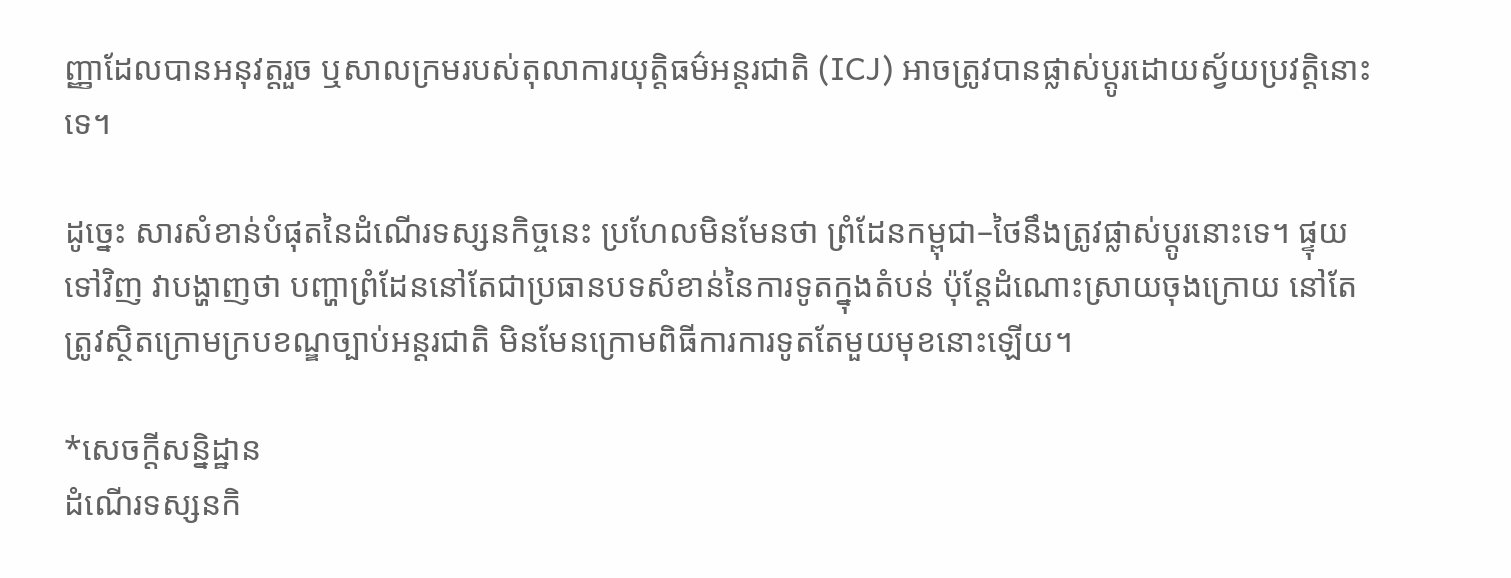ញ្ញាដែលបានអនុវត្តរួច ឬសាលក្រមរបស់តុលាការយុត្តិធម៌អន្តរជាតិ (ICJ) អាចត្រូវបានផ្លាស់ប្តូរដោយស្វ័យប្រវត្តិនោះទេ។

ដូច្នេះ សារសំខាន់បំផុតនៃដំណើរទស្សនកិច្ចនេះ ប្រហែលមិនមែនថា ព្រំដែនកម្ពុជា–ថៃនឹងត្រូវផ្លាស់ប្តូរនោះទេ។ ផ្ទុយទៅវិញ វាបង្ហាញថា បញ្ហាព្រំដែននៅតែជាប្រធានបទសំខាន់នៃការទូតក្នុងតំបន់ ប៉ុន្តែដំណោះស្រាយចុងក្រោយ នៅតែត្រូវស្ថិតក្រោមក្របខណ្ឌច្បាប់អន្តរជាតិ មិនមែនក្រោមពិធីការការទូតតែមួយមុខនោះឡើយ។

*សេចក្តីសន្និដ្ឋាន
ដំណើរទស្សនកិ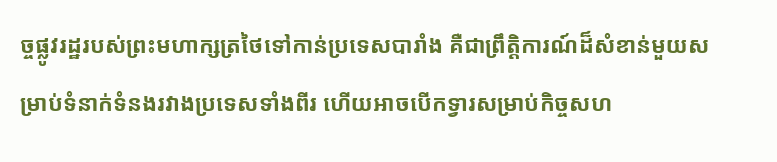ច្ចផ្លូវរដ្ឋរបស់ព្រះមហាក្សត្រថៃទៅកាន់ប្រទេសបារាំង គឺជាព្រឹត្តិការណ៍ដ៏សំខាន់មួយសម្រាប់ទំនាក់ទំនងរវាងប្រទេសទាំងពីរ ហើយអាចបើកទ្វារសម្រាប់កិច្ចសហ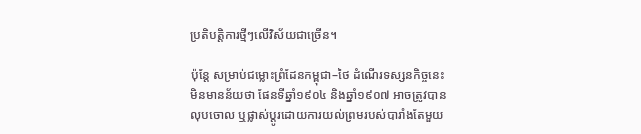ប្រតិបត្តិការថ្មីៗលើវិស័យជាច្រើន។

ប៉ុន្តែ សម្រាប់ជម្លោះព្រំដែនកម្ពុជា–ថៃ ដំណើរទស្សនកិច្ចនេះ មិនមានន័យថា ផែនទីឆ្នាំ១៩០៤ និងឆ្នាំ១៩០៧ អាចត្រូវបានលុបចោល ឬផ្លាស់ប្តូរដោយការយល់ព្រមរបស់បារាំងតែមួយ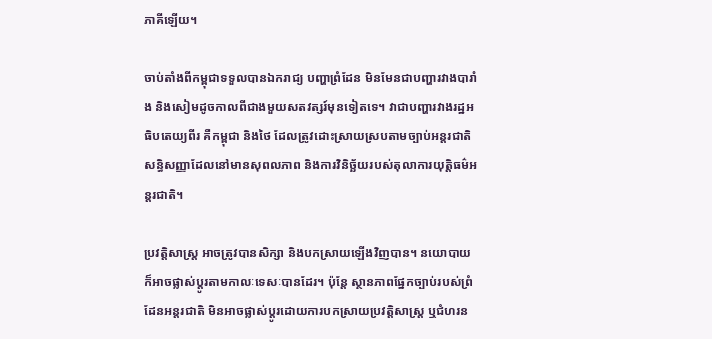ភាគីឡើយ។

ចាប់តាំងពីកម្ពុជាទទួលបានឯករាជ្យ បញ្ហាព្រំដែន មិនមែនជាបញ្ហារវាងបារាំង និងសៀមដូចកាលពីជាងមួយសតវត្សរ៍មុនទៀតទេ។ វាជាបញ្ហារវាងរដ្ឋអធិបតេយ្យពីរ គឺកម្ពុជា និងថៃ ដែលត្រូវដោះស្រាយស្របតាមច្បាប់អន្តរជាតិ សន្ធិសញ្ញាដែលនៅមានសុពលភាព និងការវិនិច្ឆ័យរបស់តុលាការយុត្តិធម៌អន្តរជាតិ។

ប្រវត្តិសាស្ត្រ អាចត្រូវបានសិក្សា និងបកស្រាយឡើងវិញបាន។ នយោបាយ ក៏អាចផ្លាស់ប្តូរតាមកាលៈទេសៈបានដែរ។ ប៉ុន្តែ ស្ថានភាពផ្នែកច្បាប់របស់ព្រំដែនអន្តរជាតិ មិនអាចផ្លាស់ប្តូរដោយការបកស្រាយប្រវត្តិសាស្ត្រ ឬជំហរន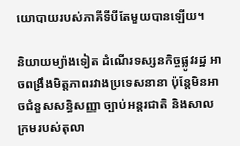យោបាយរបស់ភាគីទីបីតែមួយបានឡើយ។

និយាយម្យ៉ាងទៀត ដំណើរទស្សនកិច្ចផ្លូវរដ្ឋ អាចពង្រឹងមិត្តភាពរវាងប្រទេសនានា ប៉ុន្តែមិនអាចជំនួសសន្ធិសញ្ញា ច្បាប់អន្តរជាតិ និងសាលក្រមរបស់តុលា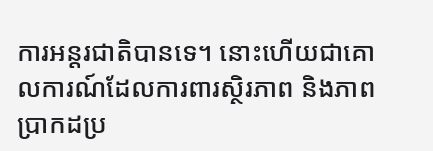ការអន្តរជាតិបានទេ។ នោះហើយជាគោលការណ៍ដែលការពារស្ថិរភាព និងភាពប្រាកដប្រ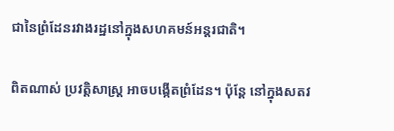ជានៃព្រំដែនរវាងរដ្ឋនៅក្នុងសហគមន៍អន្តរជាតិ។

ពិតណាស់ ប្រវត្តិសាស្ត្រ អាចបង្កើតព្រំដែន។ ប៉ុន្តែ នៅក្នុងសតវ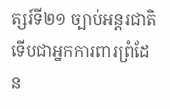ត្សរ៍ទី២១ ច្បាប់អន្តរជាតិ ទើបជាអ្នកការពារព្រំដែន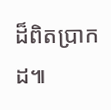ដ៏ពិតប្រាកដ៕